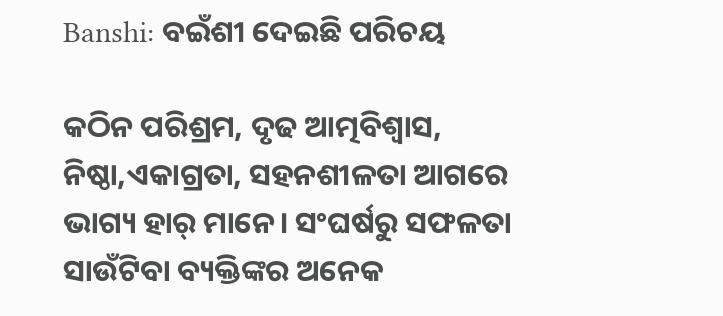Banshi: ବଇଁଶୀ ଦେଇଛି ପରିଚୟ

କଠିନ ପରିଶ୍ରମ, ଦୃଢ ଆତ୍ମବିଶ୍ୱାସ, ନିଷ୍ଠା,ଏକାଗ୍ରତା, ସହନଶୀଳତା ଆଗରେ ଭାଗ୍ୟ ହାର୍‌ ମାନେ। ସଂଘର୍ଷରୁ ସଫଳତା ସାଉଁଟିବା ବ୍ୟକ୍ତିଙ୍କର ଅନେକ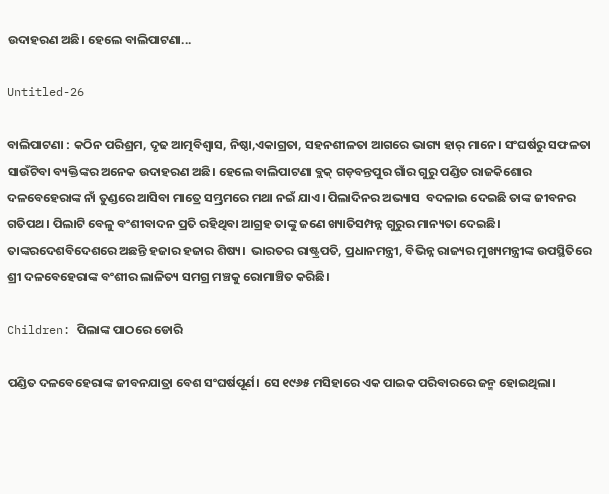ଉଦାହରଣ ଅଛି। ହେଲେ ବାଲିପାଟଣା...

Untitled-26

ବାଲିପାଟଣା : କଠିନ ପରିଶ୍ରମ, ଦୃଢ ଆତ୍ମବିଶ୍ୱାସ, ନିଷ୍ଠା,ଏକାଗ୍ରତା, ସହନଶୀଳତା ଆଗରେ ଭାଗ୍ୟ ହାର୍‌ ମାନେ। ସଂଘର୍ଷରୁ ସଫଳତା ସାଉଁଟିବା ବ୍ୟକ୍ତିଙ୍କର ଅନେକ ଉଦାହରଣ ଅଛି। ହେଲେ ବାଲିପାଟଣା ବ୍ଲକ୍‌ ଗଡ଼ବନ୍ତପୁର ଗାଁର ଗୁରୁ ପଣ୍ଡିତ ରାଜକିଶୋର ଦଳବେହେରାଙ୍କ ନାଁ ତୁଣ୍ଡରେ ଆସିବା ମାତ୍ରେ ସମ୍ଭ୍ରମରେ ମଥା ନଇଁ ଯାଏ। ପିଲାଦିନର ଅଭ୍ୟାସ  ବଦଳାଇ ଦେଇଛି ତାଙ୍କ ଜୀବନର ଗତିପଥ। ପିଲାଟି ବେଳୁ ବଂଶୀବାଦନ ପ୍ରତି ରହିଥିବା ଆଗ୍ରହ ତାଙ୍କୁ ଜଣେ ଖ୍ୟାତିସମ୍ପନ୍ନ ଗୁରୁର ମାନ୍ୟତା ଦେଇଛି। ତାଙ୍କରଦେଶବିଦେଶରେ ଅଛନ୍ତି ହଜାର ହଜାର ଶିଷ୍ୟ।  ଭାରତର ରାଷ୍ଟ୍ରପତି, ପ୍ରଧାନମନ୍ତ୍ରୀ, ବିଭିନ୍ନ ରାଜ୍ୟର ମୁଖ୍ୟମନ୍ତ୍ରୀଙ୍କ ଉପସ୍ଥିତିରେ ଶ୍ରୀ ଦଳବେହେରାଙ୍କ ବଂଶୀର ଲାଳିତ୍ୟ ସମଗ୍ର ମଞ୍ଚକୁ ରୋମାଞ୍ଚିତ କରିଛି।

Children: ପିଲାଙ୍କ ପାଠରେ ଡୋରି

ପଣ୍ଡିତ ଦଳବେହେରାଙ୍କ ଜୀବନଯାତ୍ରା ବେଶ ସଂଘର୍ଷପୂର୍ଣ। ସେ ୧୯୬୫ ମସିହାରେ ଏକ ପାଇକ ପରିବାରରେ ଜନ୍ମ ହୋଇଥିଲା।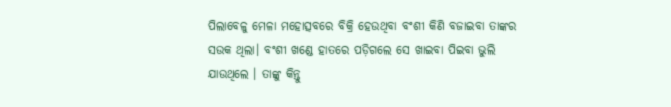ପିଲାବେଳୁ ମେଳା ମହୋତ୍ସବରେ ବିକ୍ରି ହେଉଥିବା ବଂଶୀ କିଣି ବଜାଇବା ତାଙ୍କର ସଉକ ଥିଲା। ବଂଶୀ ଖଣ୍ଡେ ହାତରେ ପଡ଼ିଗଲେ ସେ ଖାଇବା ପିଇବା ଭୁଲି ଯାଉଥିଲେ । ତାଙ୍କୁ କିନ୍ତୁ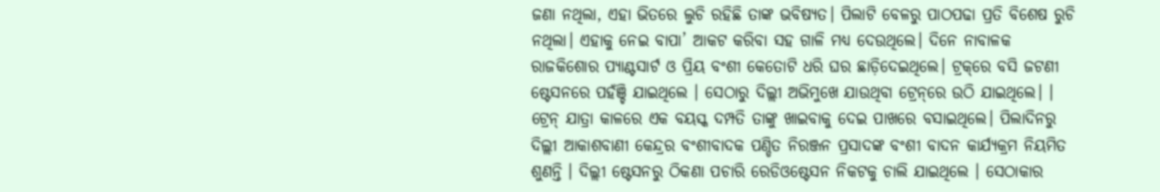ଜଣା ନଥିଲା, ଏହା ଭିତରେ ଲୁଚି ରହିଛି ତାଙ୍କ ଭବିଷ୍ୟତ। ପିଲାଟି ବେଳରୁ ପାଠପଢା ପ୍ରତି ବିଶେଷ ରୁଚି ନଥିଲା। ଏହାକୁ ନେଇ ବାପା’ ଆକଟ କରିବା ସହ ଗାଳି ମଧ୍ୟ ଦେଉଥିଲେ। ଦିନେ ନାବାଳକ ରାଜକିଶୋର ପ୍ୟାଣ୍ଟସାର୍ଟ ଓ ପ୍ରିୟ ବଂଶୀ କେତୋଟି ଧରି ଘର ଛାଡ଼ିଦେଇଥିଲେ। ଟ୍ରକ୍‌ରେ ବସି ଜଟଣୀ ଷ୍ଟେସନରେ ପହଁଞ୍ଚି ଯାଇଥିଲେ । ସେଠାରୁ ଦିଲ୍ଲୀ ଅଭିମୁଖେ ଯାଉଥିବା ଟ୍ରେନ୍‌ରେ ଉଠି ଯାଇଥିଲେ। । ଟ୍ରେନ୍‌ ଯାତ୍ରା କାଳରେ ଏକ ବୟସ୍କ ଦମ୍ପତି ତାଙ୍କୁ ଖାଇବାକୁ ଦେଇ ପାଖରେ ବସାଇଥିଲେ। ପିଲାଦିନରୁ ଦିଲ୍ଲୀ ଆକାଶବାଣୀ କେନ୍ଦ୍ରର ବଂଶୀବାଦକ ପଣ୍ଡିତ ନିରଞ୍ଜନ ପ୍ରସାଦଙ୍କ ବଂଶୀ ବାଦନ କାର୍ଯ୍ୟକ୍ରମ ନିୟମିତ ଶୁଣନ୍ତି । ଦିଲ୍ଲୀ ଷ୍ଟେସନରୁ ଠିକଣା ପଚାରି ରେଡିଓଷ୍ଟେସନ ନିକଟକୁ ଚାଲି ଯାଇଥିଲେ । ସେଠାକାର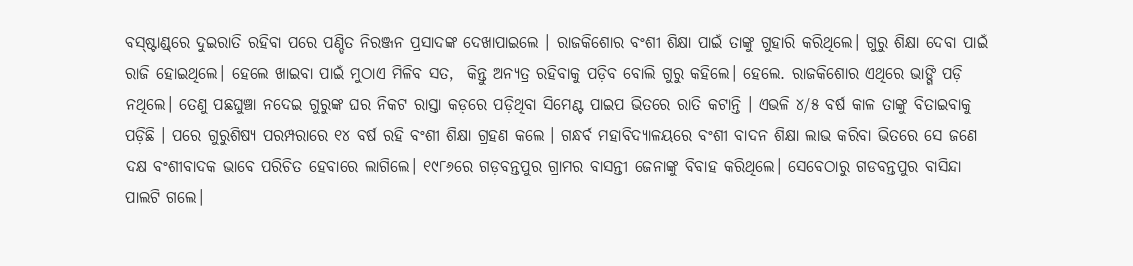ବସ୍‌ଷ୍ଟାଣ୍ଡ୍‌ରେ ଦୁଇରାତି ରହିବା ପରେ ପଣ୍ଡିତ ନିରଞ୍ଜନ ପ୍ରସାଦଙ୍କ ଦେଖାପାଇଲେ । ରାଜକିଶୋର ବଂଶୀ ଶିକ୍ଷା ପାଇଁ ତାଙ୍କୁ ଗୁହାରି କରିଥିଲେ। ଗୁରୁ ଶିକ୍ଷା ଦେବା ପାଇଁ ରାଜି ହୋଇଥିଲେ। ହେଲେ ଖାଇବା ପାଇଁ ମୁଠାଏ ମିଳିବ ସତ,  କିନ୍ତୁ ଅନ୍ୟତ୍ର ରହିବାକୁ ପଡ଼ିବ ବୋଲି ଗୁରୁ କହିଲେ। ହେଲେ. ରାଜକିଶୋର ଏଥିରେ ଭାଙ୍ଗି ପଡ଼ି ନଥିଲେ। ତେଣୁ ପଛଘୁଞ୍ଚା ନଦେଇ ଗୁରୁଙ୍କ ଘର ନିକଟ ରାସ୍ତା କଡ଼ରେ ପଡ଼ିଥିବା ସିମେଣ୍ଟ ପାଇପ ଭିତରେ ରାତି କଟାନ୍ତି । ଏଭଳି ୪/୫ ବର୍ଷ କାଳ ତାଙ୍କୁ ବିତାଇବାକୁ ପଡ଼ିଛି । ପରେ ଗୁରୁଶିଷ୍ୟ ପରମ୍ପରାରେ ୧୪ ବର୍ଷ ରହି ବଂଶୀ ଶିକ୍ଷା ଗ୍ରହଣ କଲେ । ଗନ୍ଧର୍ବ ମହାବିଦ୍ୟାଳୟରେ ବଂଶୀ ବାଦନ ଶିକ୍ଷା ଲାଭ କରିବା ଭିତରେ ସେ ଜଣେ ଦକ୍ଷ ବଂଶୀବାଦକ ଭାବେ ପରିଚିତ ହେବାରେ ଲାଗିଲେ। ୧୯୮୬ରେ ଗଡ଼ବନ୍ତପୁର ଗ୍ରାମର ବାସନ୍ତୀ ଜେନାଙ୍କୁ ବିବାହ କରିଥିଲେ। ସେବେଠାରୁ ଗଡବନ୍ତପୁର ବାସିନ୍ଦା ପାଲଟି ଗଲେ।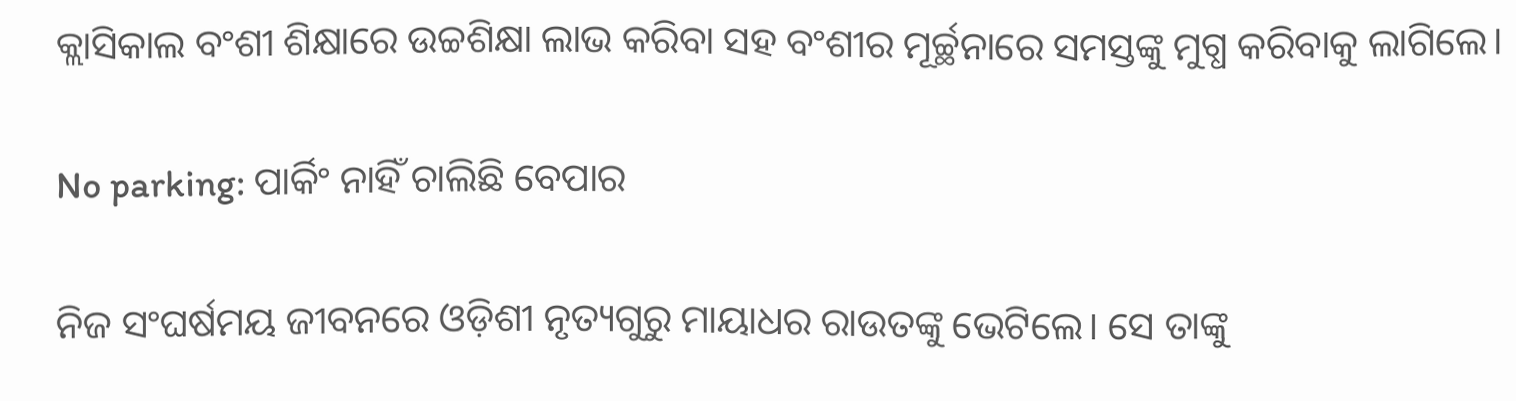କ୍ଲାସିକାଲ ବଂଶୀ ଶିକ୍ଷାରେ ଉଚ୍ଚଶିକ୍ଷା ଲାଭ କରିବା ସହ ବଂଶୀର ମୂର୍ଚ୍ଛନାରେ ସମସ୍ତଙ୍କୁ ମୁଗ୍ଧ କରିବାକୁ ଲାଗିଲେ।

No parking: ପାର୍କିଂ ନାହିଁ ଚାଲିଛି ବେପାର

ନିଜ ସଂଘର୍ଷମୟ ଜୀବନରେ ଓଡ଼ିଶୀ ନୃତ୍ୟଗୁରୁ ମାୟାଧର ରାଉତଙ୍କୁ ଭେଟିଲେ। ସେ ତାଙ୍କୁ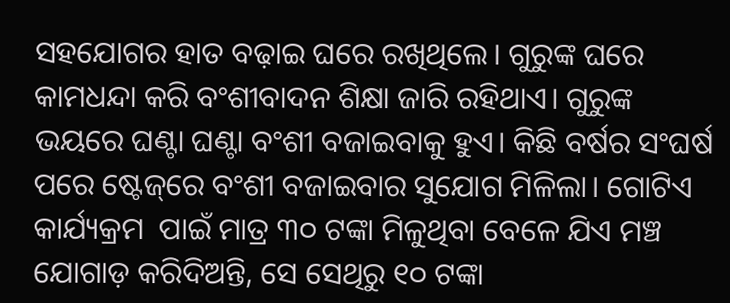ସହଯୋଗର ହାତ ବଢ଼ାଇ ଘରେ ରଖିଥିଲେ। ଗୁରୁଙ୍କ ଘରେ କାମଧନ୍ଦା କରି ବଂଶୀବାଦନ ଶିକ୍ଷା ଜାରି ରହିଥାଏ। ଗୁରୁଙ୍କ ଭୟରେ ଘଣ୍ଟା ଘଣ୍ଟା ବଂଶୀ ବଜାଇବାକୁ ହୁଏ। କିଛି ବର୍ଷର ସଂଘର୍ଷ ପରେ ଷ୍ଟେଜ୍‌ରେ ବଂଶୀ ବଜାଇବାର ସୁଯୋଗ ମିଳିଲା। ଗୋଟିଏ କାର୍ଯ୍ୟକ୍ରମ  ପାଇଁ ମାତ୍ର ୩୦ ଟଙ୍କା ମିଳୁଥିବା ବେଳେ ଯିଏ ମଞ୍ଚ ଯୋଗାଡ଼ କରିଦିଅନ୍ତି, ସେ ସେଥିରୁ ୧୦ ଟଙ୍କା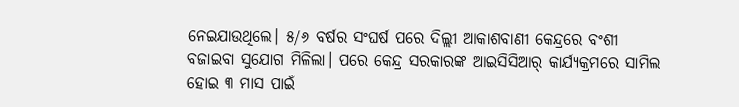ନେଇଯାଉଥିଲେ। ୫/୬ ବର୍ଷର ସଂଘର୍ଷ ପରେ ଦିଲ୍ଲୀ ଆକାଶବାଣୀ କେନ୍ଦ୍ରରେ ବଂଶୀ ବଜାଇବା ସୁଯୋଗ ମିଳିଲା। ପରେ କେନ୍ଦ୍ର ସରକାରଙ୍କ ଆଇସିସିଆର୍‌ କାର୍ଯ୍ୟକ୍ରମରେ ସାମିଲ ହୋଇ ୩ ମାସ ପାଇଁ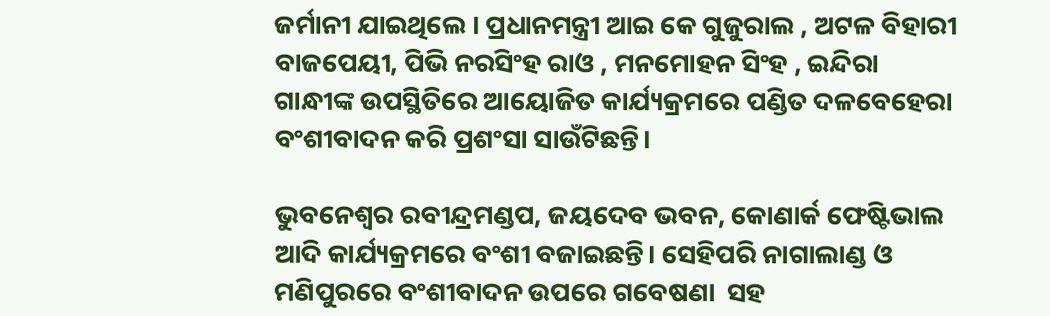ଜର୍ମାନୀ ଯାଇଥିଲେ । ପ୍ରଧାନମନ୍ତ୍ରୀ ଆଇ କେ ଗୁଜୁରାଲ , ଅଟଳ ବିହାରୀ ବାଜପେୟୀ, ପିଭି ନରସିଂହ ରାଓ , ମନମୋହନ ସିଂହ , ଇନ୍ଦିରା ଗାନ୍ଧୀଙ୍କ ଉପସ୍ଥିତିରେ ଆୟୋଜିତ କାର୍ଯ୍ୟକ୍ରମରେ ପଣ୍ଡିତ ଦଳବେହେରା ବଂଶୀବାଦନ କରି ପ୍ରଶଂସା ସାଉଁଟିଛନ୍ତି।

ଭୁବନେଶ୍ୱର ରବୀନ୍ଦ୍ରମଣ୍ଡପ, ଜୟଦେବ ଭବନ, କୋଣାର୍କ ଫେଷ୍ଟିଭାଲ ଆଦି କାର୍ଯ୍ୟକ୍ରମରେ ବଂଶୀ ବଜାଇଛନ୍ତି। ସେହିପରି ନାଗାଲାଣ୍ଡ ଓ ମଣିପୁରରେ ବଂଶୀବାଦନ ଉପରେ ଗବେଷଣା  ସହ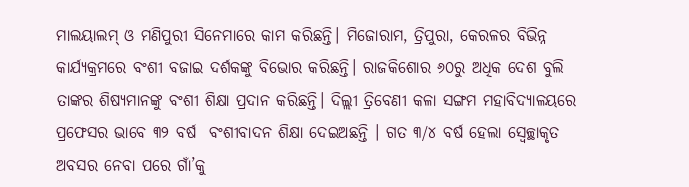ମାଲୟାଲମ୍‌ ଓ ମଣିପୁରୀ ସିନେମାରେ କାମ କରିଛନ୍ତି। ମିଜୋରାମ, ତ୍ରିପୁରା, କେରଳର ବିଭିନ୍ନ କାର୍ଯ୍ୟକ୍ରମରେ ବଂଶୀ ବଜାଇ ଦର୍ଶକଙ୍କୁ ବିଭୋର କରିଛନ୍ତି। ରାଜକିଶୋର ୬୦ରୁ ଅଧିକ ଦେଶ ବୁଲି ତାଙ୍କର ଶିଷ୍ୟମାନଙ୍କୁ ବଂଶୀ ଶିକ୍ଷା ପ୍ରଦାନ କରିଛନ୍ତି। ଦିଲ୍ଲୀ ତ୍ରିବେଣୀ କଳା ସଙ୍ଗମ ମହାବିଦ୍ୟାଳୟରେ ପ୍ରଫେସର ଭାବେ ୩୨ ବର୍ଷ  ବଂଶୀବାଦନ ଶିକ୍ଷା ଦେଇଅଛନ୍ତି । ଗତ ୩/୪ ବର୍ଷ ହେଲା ସ୍ବେଚ୍ଛାକୃତ ଅବସର ନେବା ପରେ ଗାଁ’କୁ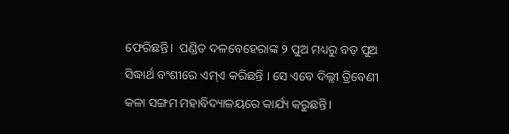ଫେରିଛନ୍ତି।  ପଣ୍ଡିତ ଦଳବେହେରାଙ୍କ ୨ ପୁଅ ମଧ୍ୟରୁ ବଡ଼ ପୁଅ ସିଦ୍ଧାର୍ଥ ବଂଶୀରେ ଏମ୍ଏ କରିଛନ୍ତି । ସେ ଏବେ ଦିଲ୍ଲୀ ତ୍ରିବେଣୀ କଳା ସଙ୍ଗମ ମହାବିଦ୍ୟାଳୟରେ କାର୍ଯ୍ୟ କରୁଛନ୍ତି।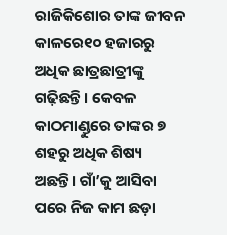ରାଜିକିଶୋର ତାଙ୍କ ଜୀବନ କାଳରେ୧୦ ହଜାରରୁ ଅଧିକ ଛାତ୍ରଛାତ୍ରୀଙ୍କୁ ଗଢ଼ିଛନ୍ତି। କେବଳ କାଠମାଣ୍ଡୁରେ ତାଙ୍କର ୭ ଶହରୁ ଅଧିକ ଶିଷ୍ୟ ଅଛନ୍ତି। ଗାଁ’କୁ ଆସିବା ପରେ ନିଜ କାମ ଛଡ଼ା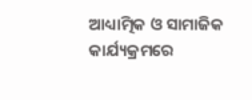ଆଧ୍ୟାତ୍ମିକ ଓ ସାମାଜିକ କାର୍ଯ୍ୟକ୍ରମରେ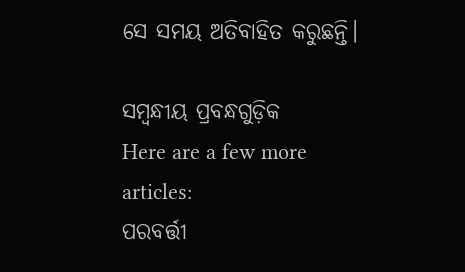ସେ ସମୟ ଅତିବାହିତ କରୁଛନ୍ତି।

ସମ୍ବନ୍ଧୀୟ ପ୍ରବନ୍ଧଗୁଡ଼ିକ
Here are a few more articles:
ପରବର୍ତ୍ତୀ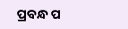ପ୍ରବନ୍ଧ ପ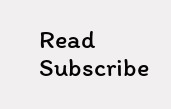Read
Subscribe